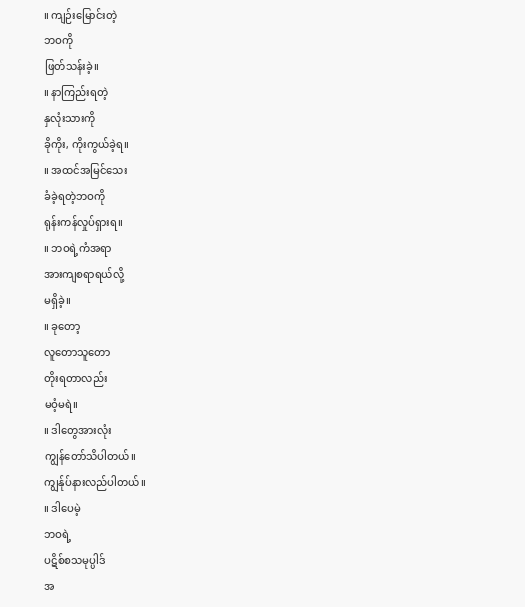။ ကျဉ်းမြောင်းတဲ့
ဘဝကို
ဖြတ်သန်းခဲ့။
။ နာကြည်းရတဲ့
နှလုံးသားကို
ခိုကိုး, ကိုးကွယ်ခဲ့ရ။
။ အထင်အမြင်သေး
ခံခဲ့ရတဲ့ဘဝကို
ရုန်းကန်လှုပ်ရှားရ။
။ ဘဝရဲ့ကံအရာ
အားကျစရာရယ်လို့
မရှိခဲ့။
။ ခုတော့
လူတောသူတော
တိုးရတာလည်း
မဝံ့မရဲ။
။ ဒါတွေအားလုံး
ကျွန်တော်သိပါတယ်။
ကျွန်ုပ်နားလည်ပါတယ်။
။ ဒါပေမဲ့
ဘဝရဲ့
ပဋိစ်စသမုပ္ပါဒ်
အ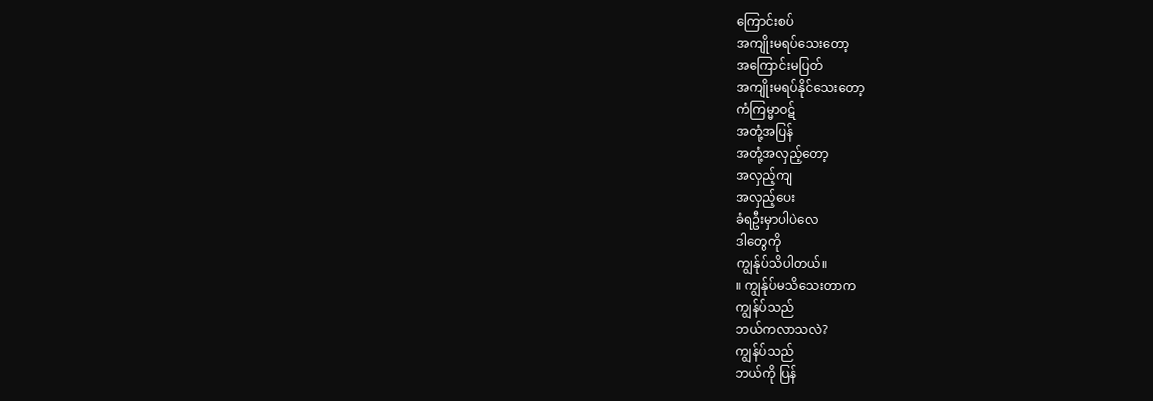ကြောင်းစပ်
အကျိုးမရပ်သေးတော့
အကြောင်းမပြတ်
အကျိုးမရပ်နိုင်သေးတော့
ကံကြမ္မာဝဋ်
အတုံ့အပြန်
အတုံ့အလှည့်တော့
အလှည့်ကျ
အလှည့်ပေး
ခံရဦးမှာပါပဲလေ
ဒါတွေကို
ကျွန်ုပ်သိပါတယ်။
။ ကျွန်ုပ်မသိသေးတာက
ကျွန်ပ်သည်
ဘယ်ကလာသလဲ?
ကျွန်ပ်သည်
ဘယ်ကို ပြန်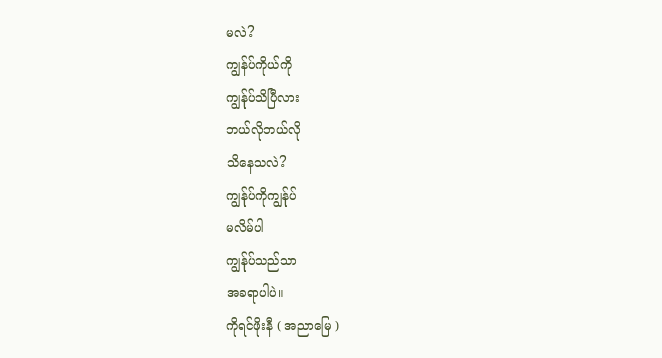မလဲ?
ကျွန်ပ်ကိုယ်ကို
ကျွန်ုပ်သိပြီလား
ဘယ်လိုဘယ်လို
သိနေသလဲ?
ကျွန်ုပ်ကိုကျွန်ုပ်
မလိမ်ပါ
ကျွန်ုပ်သည်သာ
အခရာပါပဲ။
ကိုရင်ဖိုးနီ ( အညာမြေ )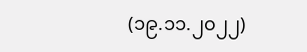(၁၉.၁၁.၂၀၂၂)